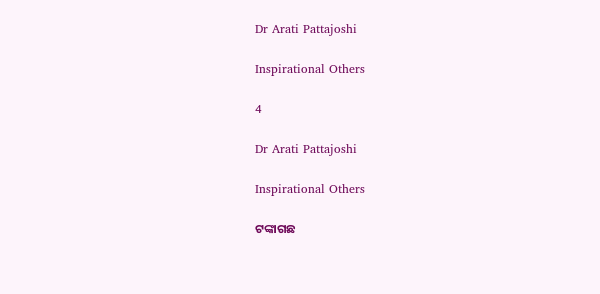Dr Arati Pattajoshi

Inspirational Others

4

Dr Arati Pattajoshi

Inspirational Others

ଟଙ୍କାଗଛ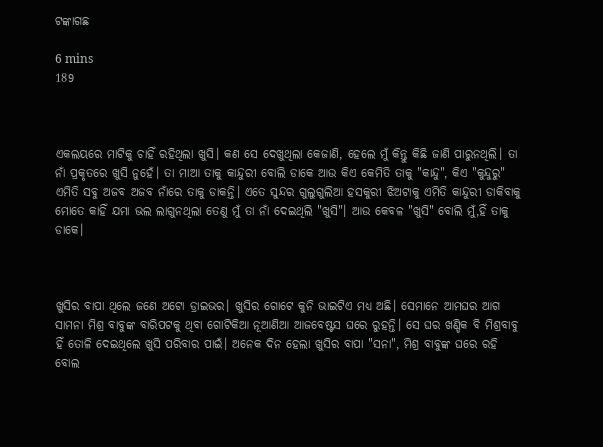ଟଙ୍କାଗଛ

6 mins
189



ଏକଲୟରେ ମାଟିକୁ ଚାହିଁ ରହିଥିଲା ଖୁସି। କଣ ସେ ଦେଖୁଥିଲା କେଜାଣି, ହେଲେ ମୁଁ କିନ୍ତୁ କିଛି ଜାଣି ପାରୁନଥିଲି। ତା ନାଁ ପ୍ରକୃତରେ ଖୁସି ନୁହେଁ। ତା ମାଆ ତାକୁ କାନ୍ଦୁରୀ ବୋଲି ଡାକେ ଆଉ କିଏ କେମିତି ତାକୁ "କାନ୍ଦୁ", କିଏ "କୁନ୍ଦୁରୁ" ଏମିତି ସବୁ ଅଜବ ଅଜବ ନାଁରେ ତାକୁ ଡାକନ୍ତି। ଏତେ ସୁନ୍ଦର ଗୁଲୁଗୁଲିଆ ହସକୁରୀ ଝିଅଟାକୁ ଏମିତି କାନ୍ଦୁରୀ ଡାକିବାକୁ ମୋତେ କାହିଁ ଯମା ଭଲ ଲାଗୁନଥିଲା ତେଣୁ ମୁଁ ତା ନାଁ ଦେଇଥିଲି "ଖୁସି"। ଆଉ କେବଳ "ଖୁସି" ବୋଲି ମୁଁ,ହିଁ ତାକୁ ଡାକେ।



ଖୁସିର ବାପା ଥିଲେ ଜଣେ ଅଟୋ ଡ୍ରାଇଭର। ଖୁସିର ଗୋଟେ କୁନି ଭାଇଟିଏ ମଧ୍ୟ ଅଛି। ସେମାନେ ଆମଘର ଆଗ ସାମନା ମିଶ୍ର ବାବୁଙ୍କ ବାରିପଟକୁ ଥିବା ଗୋଟିକିଆ ନୂଆଣିଆ ଆଜବେଷ୍ଟସ ଘରେ ରୁହନ୍ତି। ସେ ଘର ଖଣ୍ଡିକ ବି ମିଶ୍ରବାବୁ ହିଁ ତୋଳି ଦେଇଥିଲେ ଖୁସି ପରିବାର ପାଇଁ। ଅନେକ ଦିନ ହେଲା ଖୁସିର ବାପା "ସନା", ମିଶ୍ର ବାବୁଙ୍କ ଘରେ ରହି ବୋଲ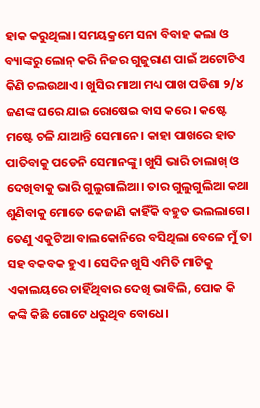ହାକ କରୁଥିଲା। ସମୟକ୍ରମେ ସନା ବିବାହ କଲା ଓ ବ୍ୟାଙ୍କରୁ ଲୋନ୍ କରି ନିଜର ଗୁଜୁରାଣ ପାଇଁ ଅଟୋଟିଏ କିଣି ଚଲଉଥାଏ। ଖୁସିର ମାଆ ମଧ୍ୟ ପାଖ ପଡିଶା ୨/୪ ଜଣଙ୍କ ଘରେ ଯାଇ ରୋଷେଇ ବାସ କରେ। କଷ୍ଟେ ମଷ୍ଟେ ଚଳି ଯାଆନ୍ତି ସେମାନେ। କାହା ପାଖରେ ହାତ ପାତିବାକୁ ପଡେନି ସେମାନଙ୍କୁ। ଖୁସି ଭାରି ଚାଲାଖ୍ ଓ ଦେଖିବାକୁ ଭାରି ଗୁଲୁଗାଲିଆ। ତାର ଗୁଲୁଗୁଲିଆ କଥା ଶୁଣିବାକୁ ମୋତେ କେଜାଣି କାହିଁକି ବହୁତ ଭଲଲାଗେ। ତେଣୁ ଏକୁଟିଆ ବାଲକୋନିରେ ବସିଥିଲା ବେଳେ ମୁଁ ତା ସହ ବକବକ ହୁଏ। ସେଦିନ ଖୁସି ଏମିତି ମାଟିକୁ ଏକାଲୟରେ ଚାହିଁଥିବାର ଦେଖି ଭାବିଲି, ପୋକ କି କଙ୍କି କିଛି ଗୋଟେ ଧରୁଥିବ ବୋଧେ।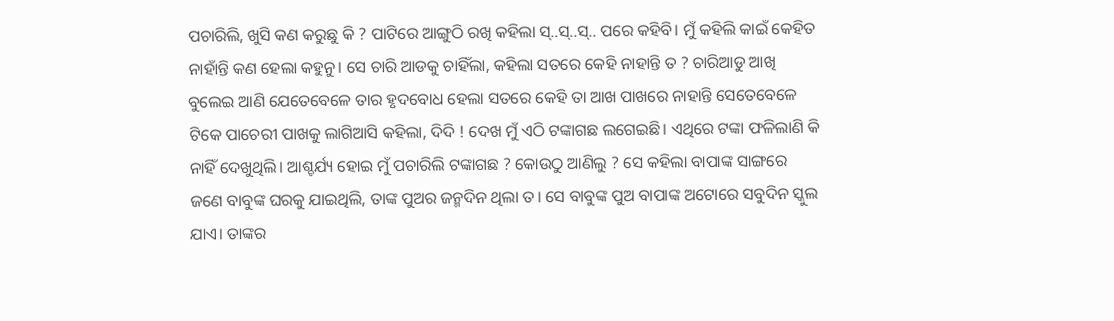ପଚାରିଲି, ଖୁସି କଣ କରୁଛୁ କି ? ପାଟିରେ ଆଙ୍ଗୁଠି ରଖି କହିଲା ସ୍..ସ୍..ସ୍.. ପରେ କହିବି। ମୁଁ କହିଲି କାଇଁ କେହିତ ନାହାଁନ୍ତି କଣ ହେଲା କହୁନୁ। ସେ ଚାରି ଆଡକୁ ଚାହିଁଲା, କହିଲା ସତରେ କେହି ନାହାନ୍ତି ତ ? ଚାରିଆଡୁ ଆଖି ବୁଲେଇ ଆଣି ଯେତେବେଳେ ତାର ହୃଦବୋଧ ହେଲା ସତରେ କେହି ତା ଆଖ ପାଖରେ ନାହାନ୍ତି ସେତେବେଳେ ଟିକେ ପାଚେରୀ ପାଖକୁ ଲାଗିଆସି କହିଲା, ଦିଦି ! ଦେଖ ମୁଁ ଏଠି ଟଙ୍କାଗଛ ଲଗେଇଛି। ଏଥିରେ ଟଙ୍କା ଫଳିଲାଣି କି ନାହିଁ ଦେଖୁଥିଲି। ଆଶ୍ଚର୍ଯ୍ୟ ହୋଇ ମୁଁ ପଚାରିଲି ଟଙ୍କାଗଛ ? କୋଉଠୁ ଆଣିଲୁ ? ସେ କହିଲା ବାପାଙ୍କ ସାଙ୍ଗରେ ଜଣେ ବାବୁଙ୍କ ଘରକୁ ଯାଇଥିଲି, ତାଙ୍କ ପୁଅର ଜନ୍ମଦିନ ଥିଲା ତ। ସେ ବାବୁଙ୍କ ପୁଅ ବାପାଙ୍କ ଅଟୋରେ ସବୁଦିନ ସ୍କୁଲ ଯାଏ। ତାଙ୍କର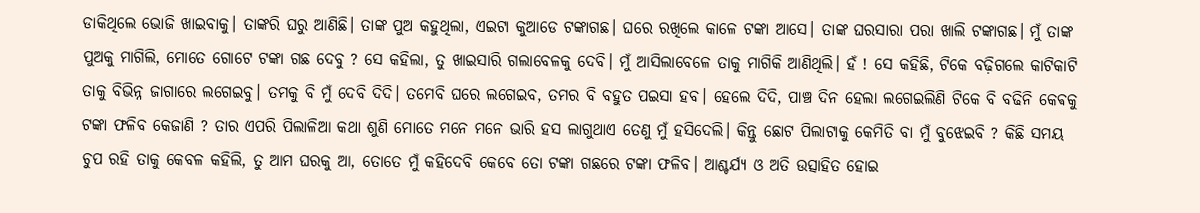ଡାକିଥିଲେ ଭୋଜି ଖାଇବାକୁ। ତାଙ୍କରି ଘରୁ ଆଣିଛି। ତାଙ୍କ ପୁଅ କହୁଥିଲା, ଏଇଟା କୁଆଡେ ଟଙ୍କାଗଛ। ଘରେ ରଖିଲେ କାଳେ ଟଙ୍କା ଆସେ। ତାଙ୍କ ଘରସାରା ପରା ଖାଲି ଟଙ୍କାଗଛ। ମୁଁ ତାଙ୍କ ପୁଅକୁ ମାଗିଲି, ମୋତେ ଗୋଟେ ଟଙ୍କା ଗଛ ଦେବୁ ? ସେ କହିଲା, ତୁ ଖାଇସାରି ଗଲାବେଳକୁ ଦେବି। ମୁଁ ଆସିଲାବେଳେ ତାକୁ ମାଗିକି ଆଣିଥିଲି। ହଁ ! ସେ କହିଛି, ଟିକେ ବଢ଼ିଗଲେ କାଟିକାଟି ତାକୁ ବିଭିନ୍ନ ଜାଗାରେ ଲଗେଇବୁ। ତମକୁ ବି ମୁଁ ଦେବି ଦିଦି। ତମେବି ଘରେ ଲଗେଇବ, ତମର ବି ବହୁତ ପଇସା ହବ। ହେଲେ ଦିଦି, ପାଞ୍ଚ ଦିନ ହେଲା ଲଗେଇଲିଣି ଟିକେ ବି ବଢିନି କେଵକୁ ଟଙ୍କା ଫଳିବ କେଜାଣି ? ତାର ଏପରି ପିଲାଳିଆ କଥା ଶୁଣି ମୋତେ ମନେ ମନେ ଭାରି ହସ ଲାଗୁଥାଏ ତେଣୁ ମୁଁ ହସିଦେଲି। କିନ୍ତୁ ଛୋଟ ପିଲାଟାକୁ କେମିତି ବା ମୁଁ ବୁଝେଇବି ? କିଛି ସମୟ ଚୁପ ରହି ତାକୁ କେବଳ କହିଲି, ତୁ ଆମ ଘରକୁ ଆ, ତୋତେ ମୁଁ କହିଦେବି କେବେ ତୋ ଟଙ୍କା ଗଛରେ ଟଙ୍କା ଫଳିବ। ଆଶ୍ଚର୍ଯ୍ୟ ଓ ଅତି ଉତ୍ସାହିତ ହୋଇ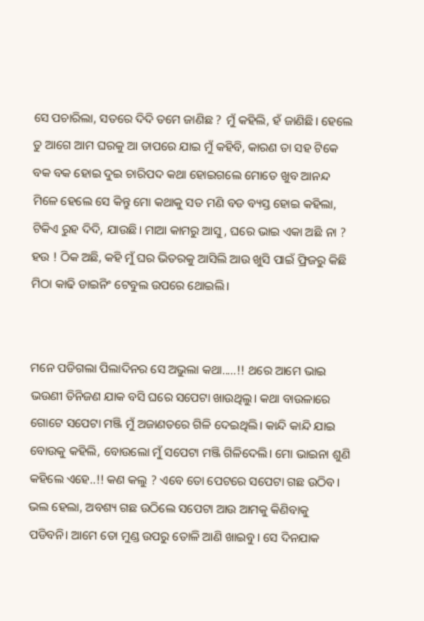ସେ ପଚାରିଲା, ସତରେ ଦିଦି ତମେ ଜାଣିଛ ? ମୁଁ କହିଲି, ହଁ ଜାଣିଛି। ହେଲେ ତୁ ଆଗେ ଆମ ଘରକୁ ଆ ତାପରେ ଯାଇ ମୁଁ କହିବି, କାରଣ ତା ସହ ଟିକେ ବକ ବକ ହୋଇ ଦୁଇ ଚାରିପଦ କଥା ହୋଇଗଲେ ମୋତେ ଖୁବ ଆନନ୍ଦ ମିଳେ ହେଲେ ସେ କିନ୍ତୁ ମୋ କଥାକୁ ସତ ମଣି ବଡ ବ୍ୟସ୍ତ ହୋଇ କହିଲା, ଟିକିଏ ରୁହ ଦିଦି, ଯାଉଛି। ମାଆ କାମରୁ ଆସୁ, ଘରେ ଭାଇ ଏକା ଅଛି ନା ? ହଉ ! ଠିକ ଅଛି, କହି ମୁଁ ଘର ଭିତରକୁ ଆସିଲି ଆଉ ଖୁସି ପାଇଁ ଫ୍ରିଜରୁ କିଛି ମିଠା କାଢି ଡାଇନିଂ ଟେବୁଲ ଉପରେ ଥୋଇଲି।


ମନେ ପଡିଗଲା ପିଲାଦିନର ସେ ଅଭୁଲା କଥା.....!! ଥରେ ଆମେ ଭାଇ ଭଉଣୀ ତିନିଜଣ ଯାକ ବସି ଘରେ ସପେଟା ଖାଉଥିଲୁ। କଥା ବାଉଳାରେ ଗୋଟେ ସପେଟା ମଞ୍ଜି ମୁଁ ଅଜାଣତରେ ଗିଳି ଦେଇଥିଲି। କାନ୍ଦି କାନ୍ଦି ଯାଇ ବୋଉକୁ କହିଲି, ବୋଉଲୋ ମୁଁ ସପେଟା ମଞ୍ଜି ଗିଳିଦେଲି। ମୋ ଭାଇନା ଶୁଣି କହିଲେ ଏହେ..!! କଣ କଲୁ ? ଏବେ ତୋ ପେଟରେ ସପେଟା ଗଛ ଉଠିବ। ଭଲ ହେଲା, ଅବଶ୍ୟ ଗଛ ଉଠିଲେ ସପେଟା ଆଉ ଆମକୁ କିଣିବାକୁ ପଡିବନି। ଆମେ ତୋ ମୁଣ୍ଡ ଉପରୁ ତୋଳି ଆଣି ଖାଇବୁ। ସେ ଦିନଯାକ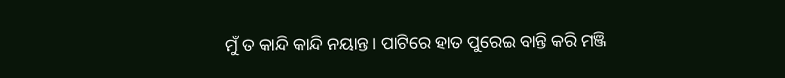ମୁଁ ତ କାନ୍ଦି କାନ୍ଦି ନୟାନ୍ତ। ପାଟିରେ ହାତ ପୁରେଇ ବାନ୍ତି କରି ମଞ୍ଜି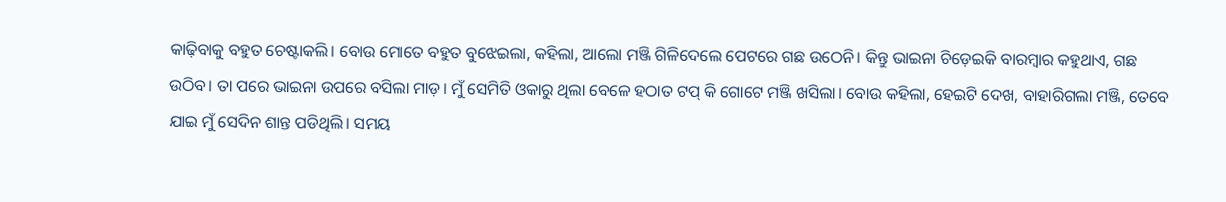କାଢ଼ିବାକୁ ବହୁତ ଚେଷ୍ଟାକଲି। ବୋଉ ମୋତେ ବହୁତ ବୁଝେଇଲା, କହିଲା, ଆଲୋ ମଞ୍ଜି ଗିଳିଦେଲେ ପେଟରେ ଗଛ ଉଠେନି। କିନ୍ତୁ ଭାଇନା ଚିଡ଼େଇକି ବାରମ୍ବାର କହୁଥାଏ, ଗଛ ଉଠିବ। ତା ପରେ ଭାଇନା ଉପରେ ବସିଲା ମାଡ଼। ମୁଁ ସେମିତି ଓକାରୁ ଥିଲା ବେଳେ ହଠାତ ଟପ୍ କି ଗୋଟେ ମଞ୍ଜି ଖସିଲା। ବୋଉ କହିଲା, ହେଇଟି ଦେଖ, ବାହାରିଗଲା ମଞ୍ଜି, ତେବେ ଯାଇ ମୁଁ ସେଦିନ ଶାନ୍ତ ପଡିଥିଲି। ସମୟ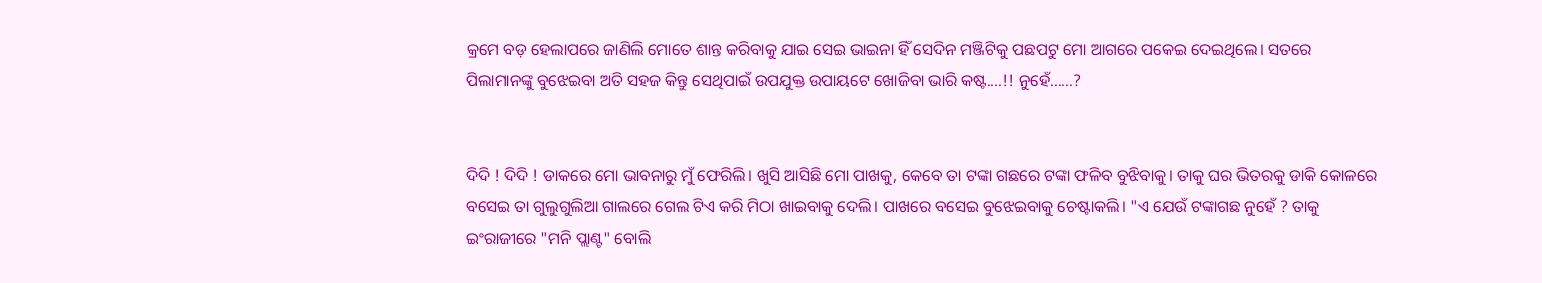କ୍ରମେ ବଡ଼ ହେଲାପରେ ଜାଣିଲି ମୋତେ ଶାନ୍ତ କରିବାକୁ ଯାଇ ସେଇ ଭାଇନା ହିଁ ସେଦିନ ମଞ୍ଜିଟିକୁ ପଛପଟୁ ମୋ ଆଗରେ ପକେଇ ଦେଇଥିଲେ। ସତରେ ପିଲାମାନଙ୍କୁ ବୁଝେଇବା ଅତି ସହଜ କିନ୍ତୁ ସେଥିପାଇଁ ଉପଯୁକ୍ତ ଉପାୟଟେ ଖୋଜିବା ଭାରି କଷ୍ଟ....!! ନୁହେଁ......?


ଦିଦି ! ଦିଦି ! ଡାକରେ ମୋ ଭାବନାରୁ ମୁଁ ଫେରିଲି। ଖୁସି ଆସିଛି ମୋ ପାଖକୁ, କେବେ ତା ଟଙ୍କା ଗଛରେ ଟଙ୍କା ଫଳିବ ବୁଝିବାକୁ। ତାକୁ ଘର ଭିତରକୁ ଡାକି କୋଳରେ ବସେଇ ତା ଗୁଲୁଗୁଲିଆ ଗାଲରେ ଗେଲ ଟିଏ କରି ମିଠା ଖାଇବାକୁ ଦେଲି। ପାଖରେ ବସେଇ ବୁଝେଇବାକୁ ଚେଷ୍ଟାକଲି। "ଏ ଯେଉଁ ଟଙ୍କାଗଛ ନୁହେଁ ? ତାକୁ ଇଂରାଜୀରେ "ମନି ପ୍ଲାଣ୍ଟ" ବୋଲି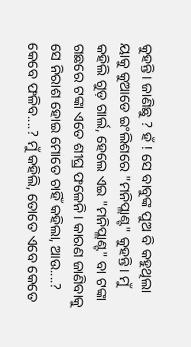କୁହନ୍ତି। ଜାଣିଛୁ ? ହଁ ! ସେ ବାବୁଙ୍କ ପୁଅ ବି କହୁଥିଲା ୟାକୁ କୁଆଡେ ଇଂଲିଶରେ "ମନିପ୍ଲାଣ୍ଟ" କୁହନ୍ତି। ମୁଁ କହିଲି ଗୁଡ଼ ଗାର୍ଲ, ହେଲେ ଏଇ "ମନିପ୍ଲାଣ୍ଟ" ବା ଟଙ୍କା ଗଛରେ ଟଙ୍କା ଏତେ ଶୀଘ୍ର ଫଳେନି। କାରଣ ଜାଣିବାକୁ ସେ ନିରାଶ ହୋଇ ମୋତେ ଚାହିଁ କହିଲା, ଆଉ....? କେବେ ଫଳିବ....? ମୁଁ କହିଲି, ତୋତେ ଏବେ କେତେ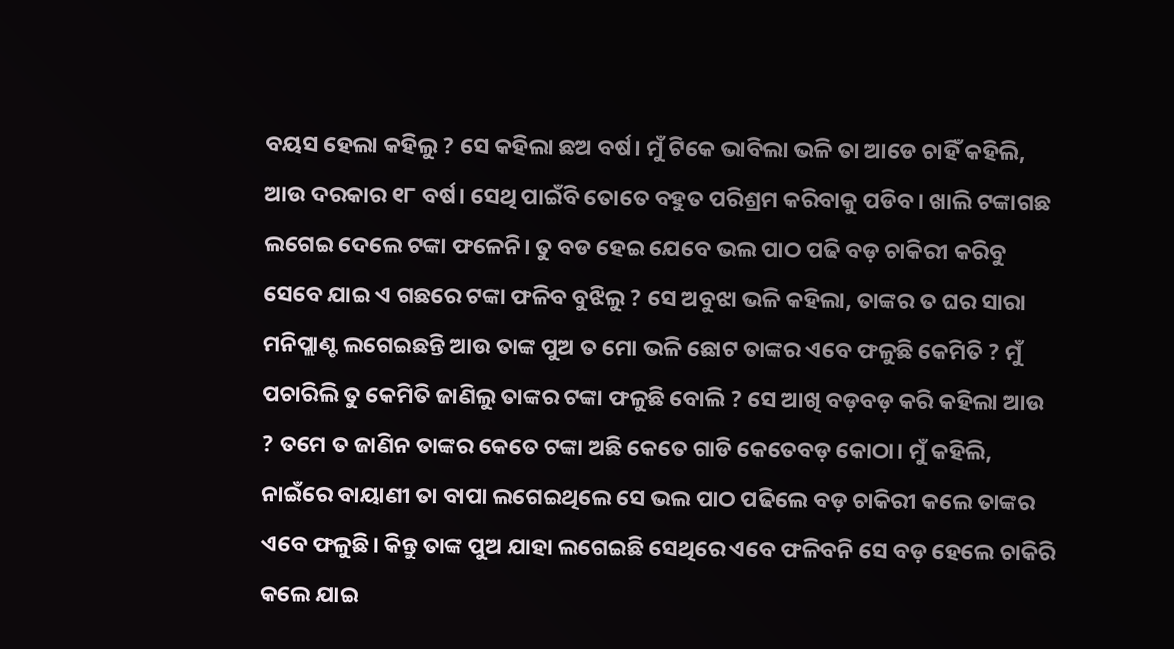ବୟସ ହେଲା କହିଲୁ ? ସେ କହିଲା ଛଅ ବର୍ଷ। ମୁଁ ଟିକେ ଭାବିଲା ଭଳି ତା ଆଡେ ଚାହିଁ କହିଲି, ଆଉ ଦରକାର ୧୮ ବର୍ଷ। ସେଥି ପାଇଁବି ତୋତେ ବହୁତ ପରିଶ୍ରମ କରିବାକୁ ପଡିବ। ଖାଲି ଟଙ୍କାଗଛ ଲଗେଇ ଦେଲେ ଟଙ୍କା ଫଳେନି। ତୁ ବଡ ହେଇ ଯେବେ ଭଲ ପାଠ ପଢି ବଡ଼ ଚାକିରୀ କରିବୁ ସେବେ ଯାଇ ଏ ଗଛରେ ଟଙ୍କା ଫଳିବ ବୁଝିଲୁ ? ସେ ଅବୁଝା ଭଳି କହିଲା, ତାଙ୍କର ତ ଘର ସାରା ମନିପ୍ଲାଣ୍ଟ ଲଗେଇଛନ୍ତି ଆଉ ତାଙ୍କ ପୁଅ ତ ମୋ ଭଳି ଛୋଟ ତାଙ୍କର ଏବେ ଫଳୁଛି କେମିତି ? ମୁଁ ପଚାରିଲି ତୁ କେମିତି ଜାଣିଲୁ ତାଙ୍କର ଟଙ୍କା ଫଳୁଛି ବୋଲି ? ସେ ଆଖି ବଡ଼ବଡ଼ କରି କହିଲା ଆଉ ? ତମେ ତ ଜାଣିନ ତାଙ୍କର କେତେ ଟଙ୍କା ଅଛି କେତେ ଗାଡି କେତେବଡ଼ କୋଠା। ମୁଁ କହିଲି, ନାଇଁରେ ବାୟାଣୀ ତା ବାପା ଲଗେଇଥିଲେ ସେ ଭଲ ପାଠ ପଢିଲେ ବଡ଼ ଚାକିରୀ କଲେ ତାଙ୍କର ଏବେ ଫଳୁଛି। କିନ୍ତୁ ତାଙ୍କ ପୁଅ ଯାହା ଲଗେଇଛି ସେଥିରେ ଏବେ ଫଳିବନି ସେ ବଡ଼ ହେଲେ ଚାକିରି କଲେ ଯାଇ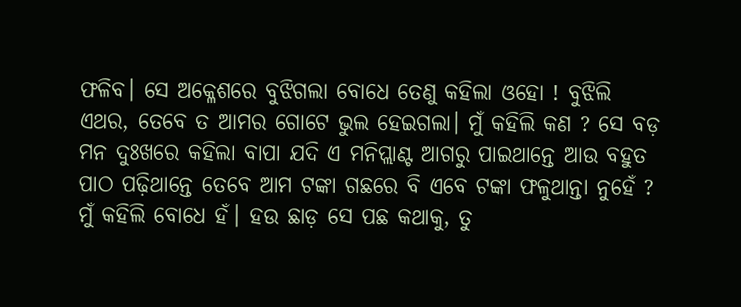ଫଳିବ। ସେ ଅକ୍ଳେଶରେ ବୁଝିଗଲା ବୋଧେ ତେଣୁ କହିଲା ଓହୋ ! ବୁଝିଲି ଏଥର, ତେବେ ତ ଆମର ଗୋଟେ ଭୁଲ ହେଇଗଲା। ମୁଁ କହିଲି କଣ ? ସେ ବଡ଼ ମନ ଦୁଃଖରେ କହିଲା ବାପା ଯଦି ଏ ମନିପ୍ଲାଣ୍ଟ ଆଗରୁ ପାଇଥାନ୍ତେ ଆଉ ବହୁତ ପାଠ ପଢ଼ିଥାନ୍ତେ ତେବେ ଆମ ଟଙ୍କା ଗଛରେ ବି ଏବେ ଟଙ୍କା ଫଳୁଥାନ୍ତା ନୁହେଁ ? ମୁଁ କହିଲି ବୋଧେ ହଁ। ହଉ ଛାଡ଼ ସେ ପଛ କଥାକୁ, ତୁ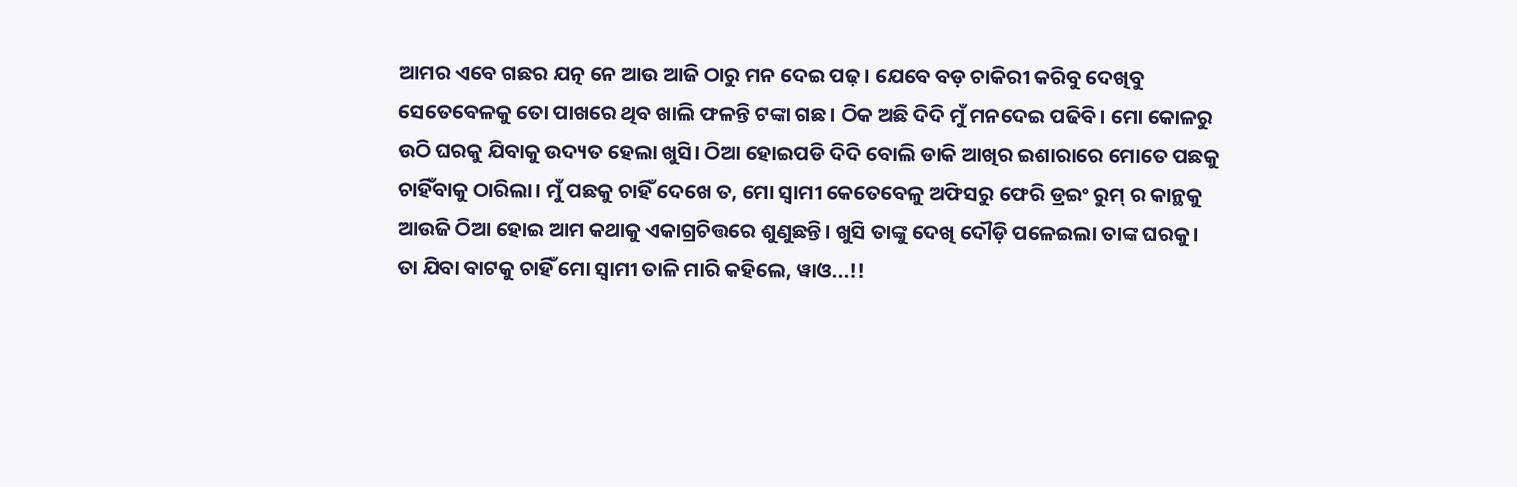ଆମର ଏବେ ଗଛର ଯତ୍ନ ନେ ଆଉ ଆଜି ଠାରୁ ମନ ଦେଇ ପଢ଼। ଯେବେ ବଡ଼ ଚାକିରୀ କରିବୁ ଦେଖିବୁ ସେତେବେଳକୁ ତୋ ପାଖରେ ଥିବ ଖାଲି ଫଳନ୍ତି ଟଙ୍କା ଗଛ। ଠିକ ଅଛି ଦିଦି ମୁଁ ମନଦେଇ ପଢିବି। ମୋ କୋଳରୁ ଉଠି ଘରକୁ ଯିବାକୁ ଉଦ୍ୟତ ହେଲା ଖୁସି। ଠିଆ ହୋଇପଡି ଦିଦି ବୋଲି ଡାକି ଆଖିର ଇଶାରାରେ ମୋତେ ପଛକୁ ଚାହିଁବାକୁ ଠାରିଲା। ମୁଁ ପଛକୁ ଚାହିଁ ଦେଖେ ତ, ମୋ ସ୍ୱାମୀ କେତେବେଳୁ ଅଫିସରୁ ଫେରି ଡ୍ରଇଂ ରୁମ୍ ର କାନ୍ଥକୁ ଆଉଜି ଠିଆ ହୋଇ ଆମ କଥାକୁ ଏକାଗ୍ରଚିତ୍ତରେ ଶୁଣୁଛନ୍ତି। ଖୁସି ତାଙ୍କୁ ଦେଖି ଦୌଡ଼ି ପଳେଇଲା ତାଙ୍କ ଘରକୁ। ତା ଯିବା ବାଟକୁ ଚାହିଁ ମୋ ସ୍ୱାମୀ ତାଳି ମାରି କହିଲେ, ୱାଓ...!!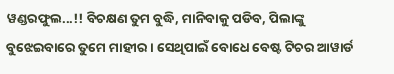ୱଣ୍ଡରଫୁଲ...!! ବିଚକ୍ଷଣ ତୁମ ବୁଦ୍ଧି, ମାନିବାକୁ ପଡିବ, ପିଲାଙ୍କୁ ବୁଝେଇବାରେ ତୁମେ ମାହୀର। ସେଥିପାଇଁ ବୋଧେ ବେଷ୍ଟ ଟିଚର ଆୱାର୍ଡ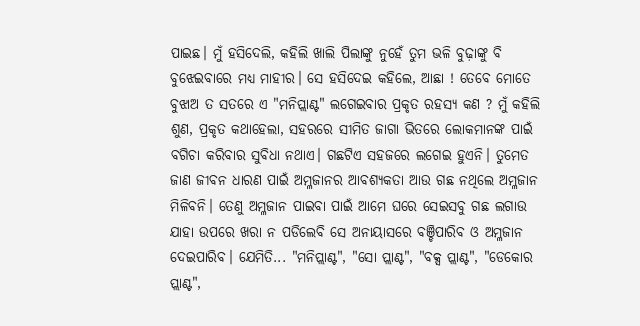ପାଇଛ। ମୁଁ ହସିଦେଲି, କହିଲି ଖାଲି ପିଲାଙ୍କୁ ନୁହେଁ ତୁମ ଭଳି ବୁଢ଼ାଙ୍କୁ ବି ବୁଝେଇବାରେ ମଧ୍ୟ ମାହୀର। ସେ ହସିଦେଇ କହିଲେ, ଆଛା ! ତେବେ ମୋତେ ବୁଝାଅ ତ ସତରେ ଏ "ମନିପ୍ଲାଣ୍ଟ" ଲଗେଇବାର ପ୍ରକୃତ ରହସ୍ୟ କଣ ? ମୁଁ କହିଲି ଶୁଣ, ପ୍ରକୃତ କଥାହେଲା, ସହରରେ ସୀମିତ ଜାଗା ଭିତରେ ଲୋକମାନଙ୍କ ପାଇଁ ବଗିଚା କରିବାର ସୁବିଧା ନଥାଏ। ଗଛଟିଏ ସହଜରେ ଲଗେଇ ହୁଏନି। ତୁମେତ ଜାଣ ଜୀବନ ଧାରଣ ପାଇଁ ଅମ୍ଳଜାନର ଆବଶ୍ୟକତା ଆଉ ଗଛ ନଥିଲେ ଅମ୍ଳଜାନ ମିଳିବନି। ତେଣୁ ଅମ୍ଳଜାନ ପାଇବା ପାଇଁ ଆମେ ଘରେ ସେଇସବୁ ଗଛ ଲଗାଉ ଯାହା ଉପରେ ଖରା ନ ପଡିଲେବି ସେ ଅନାୟାସରେ ବଞ୍ଚିପାରିବ ଓ ଅମ୍ଳଜାନ ଦେଇପାରିବ। ଯେମିତି... "ମନିପ୍ଲାଣ୍ଟ", "ସୋ ପ୍ଲାଣ୍ଟ", "ବକ୍ସ ପ୍ଲାଣ୍ଟ", "ଡେକୋର ପ୍ଲାଣ୍ଟ",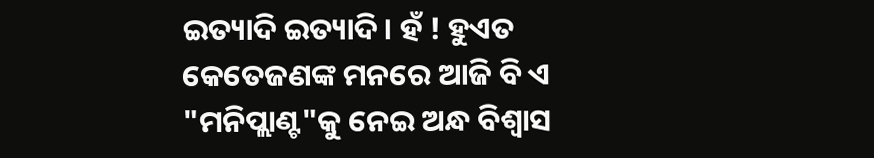ଇତ୍ୟାଦି ଇତ୍ୟାଦି। ହଁ ! ହୁଏତ କେତେଜଣଙ୍କ ମନରେ ଆଜି ବି ଏ "ମନିପ୍ଲାଣ୍ଟ"କୁ ନେଇ ଅନ୍ଧ ବିଶ୍ବାସ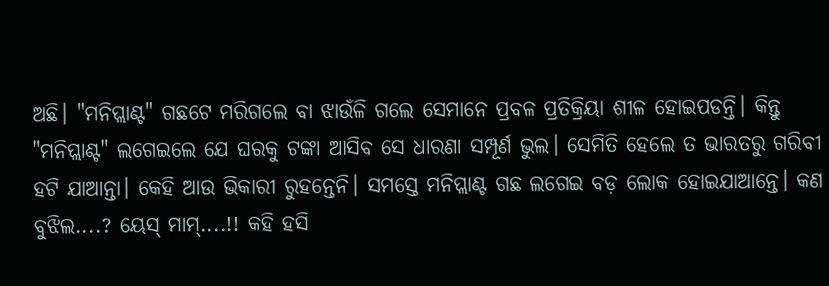ଅଛି। "ମନିପ୍ଲାଣ୍ଟ" ଗଛଟେ ମରିଗଲେ ବା ଝାଉଁଳି ଗଲେ ସେମାନେ ପ୍ରବଳ ପ୍ରତିକ୍ରିୟା ଶୀଳ ହୋଇପଡନ୍ତି। କିନ୍ତୁ "ମନିପ୍ଲାଣ୍ଟ" ଲଗେଇଲେ ଯେ ଘରକୁ ଟଙ୍କା ଆସିବ ସେ ଧାରଣା ସମ୍ପୂର୍ଣ ଭୁଲ। ସେମିତି ହେଲେ ତ ଭାରତରୁ ଗରିବୀ ହଟି ଯାଆନ୍ତା। କେହି ଆଉ ଭିକାରୀ ରୁହନ୍ତେନି। ସମସ୍ତେ ମନିପ୍ଲାଣ୍ଟ ଗଛ ଲଗେଇ ବଡ଼ ଲୋକ ହୋଇଯାଆନ୍ତେ। କଣ ବୁଝିଲ....? ୟେସ୍ ମାମ୍....!! କହି ହସି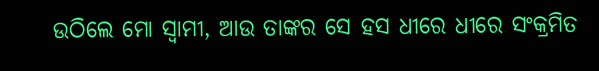ଉଠିଲେ ମୋ ସ୍ୱାମୀ, ଆଉ ତାଙ୍କର ସେ ହସ ଧୀରେ ଧୀରେ ସଂକ୍ରମିତ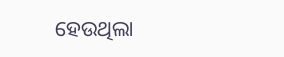ହେଉଥିଲା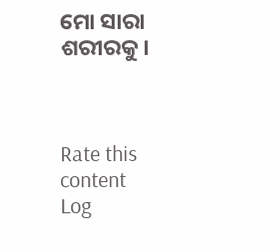ମୋ ସାରା ଶରୀରକୁ।



Rate this content
Log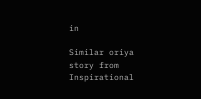in

Similar oriya story from Inspirational